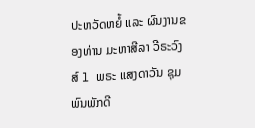ປະຫວັດຫຍໍ້ ແລະ ຜົນງານຂອງທ່ານ ມະຫາສີລາ ວີຣະວົງສ໌ l ພຣະ ແສງດາວັນ ຊຸມພົນພັກດີ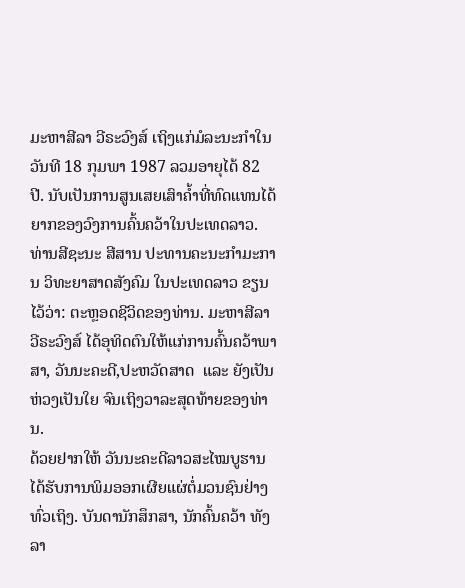ມະຫາສີລາ ວີຣະວົງສ໌ ເຖິງແກ່ມໍລະນະກໍາໃນວັນທີ 18 ກຸມພາ 1987 ລວມອາຍຸໄດ້ 82 ປີ. ນັບເປັນການສູນເສຍເສົາຄໍ້າທີ່ທົດແທນໄດ້ຍາກຂອງວົງການຄົ້ນຄວ້າໃນປະເທດລາວ. ທ່ານສີຊະນະ ສີສານ ປະທານຄະນະກໍາມະການ ວິທະຍາສາດສັງຄົມ ໃນປະເທດລາວ ຂຽນໄວ້ວ່າ: ຕະຫຼອດຊີວິດຂອງທ່ານ. ມະຫາສີລາ ວີຣະວົງສ໌ ໄດ້ອຸທິດຕົນໃຫ້ແກ່ການຄົ້ນຄວ້າພາສາ, ວັນນະຄະດີ,ປະຫວັດສາດ  ແລະ ຍັງເປັນຫ່ວງເປັນໃຍ ຈົນເຖິງວາລະສຸດທ້າຍຂອງທ່ານ.
ດ້ວຍຢາກໃຫ້ ວັນນະຄະດີລາວສະໄໝບູຮານ ໄດ້ຮັບການພິມອອກເຜີຍແຜ່ຕໍ່ມວນຊົນຢ່າງທົ່ວເຖິງ. ບັນດານັກສຶກສາ, ນັກຄົ້ນຄວ້າ ທັງລາ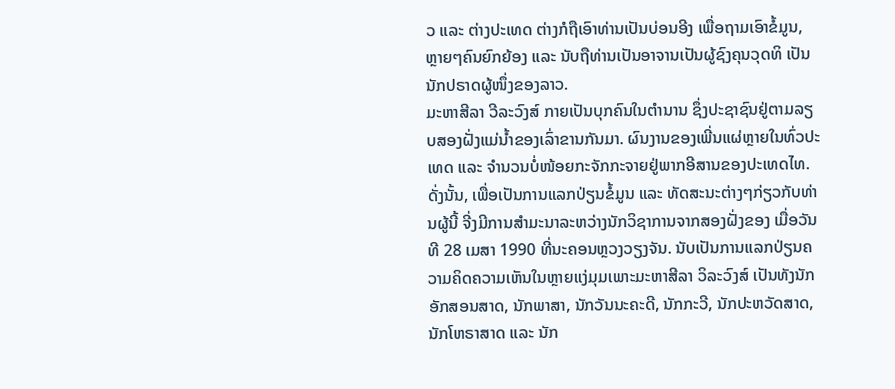ວ ແລະ ຕ່າງປະເທດ ຕ່າງກໍຖືເອົາທ່ານເປັນບ່ອນອີງ ເພື່ອຖາມເອົາຂໍ້ມູນ, ຫຼາຍໆຄົນຍົກຍ້ອງ ແລະ ນັບຖືທ່ານເປັນອາຈານເປັນຜູ້ຊົງຄຸນວຸດທິ ເປັນນັກປຣາດຜູ້ໜຶ່ງຂອງລາວ.
ມະຫາສີລາ ວີລະວົງສ໌ ກາຍເປັນບຸກຄົນໃນຕໍານານ ຊຶ່ງປະຊາຊົນຢູ່ຕາມລຽບສອງຝັ່ງແມ່ນໍ້າຂອງເລົ່າຂານກັນມາ. ຜົນງານຂອງເພີ່ນແຜ່ຫຼາຍໃນທົ່ວປະເທດ ແລະ ຈໍານວນບໍ່ໜ້ອຍກະຈັກກະຈາຍຢູ່ພາກອີສານຂອງປະເທດໄທ. ດັ່ງນັ້ນ, ເພື່ອເປັນການແລກປ່ຽນຂໍ້ມູນ ແລະ ທັດສະນະຕ່າງໆກ່ຽວກັບທ່ານຜູ້ນີ້ ຈີ່ງມີການສໍາມະນາລະຫວ່າງນັກວິຊາການຈາກສອງຝັ່ງຂອງ ເມື່ອວັນທີ 28 ເມສາ 1990 ທີ່ນະຄອນຫຼວງວຽງຈັນ. ນັບເປັນການແລກປ່ຽນຄວາມຄິດຄວາມເຫັນໃນຫຼາຍແງ່ມຸມເພາະມະຫາສີລາ ວິລະວົງສ໌ ເປັນທັງນັກອັກສອນສາດ, ນັກພາສາ, ນັກວັນນະຄະດີ, ນັກກະວີ, ນັກປະຫວັດສາດ, ນັກໂຫຣາສາດ ແລະ ນັກ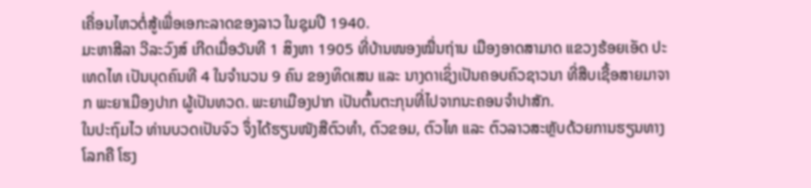ເຄື່ອນໄຫວຕໍ່ສູ້ເພື່ອເອກະລາດຂອງລາວ ໃນຊຸມປີ 1940.
ມະຫາສີລາ ວີລະວົງສ໌ ເກີດເມື່ອວັນທີ 1 ສິງຫາ 1905 ທີ່ບ້ານໜອງໝື່ນຖ່ານ ເມືອງອາດສາມາດ ແຂວງຮ້ອຍເອັດ ປະເທດໄທ ເປັນບຸດຄົນທີ 4 ໃນຈໍານວນ 9 ຄົນ ຂອງທິດເສນ ແລະ ນາງດາເຊິ່ງເປັນຄອບຄົວຊາວນາ ທີ່ສືບເຊື້ອສາຍມາຈາກ ພະຍາເມືອງປາກ ຜູ້ເປັນທວດ. ພະຍາເມືອງປາກ ເປັນຕົ້ນຕະກຸນທີ່ໄປຈາກນະຄອນຈຳປາສັກ.
ໃນປະຖົມໄວ ທ່ານບວດເປັນຈົວ ຈຶ່ງໄດ້ຮຽນໜັງສືຕົວທຳ, ຕົວຂອມ, ຕົວໄທ ແລະ ຕົວລາວສະຫຼັບດ້ວຍການຮຽນທາງໂລກຄື ໂຮງ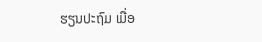ຮຽນປະຖົມ ເມື່ອ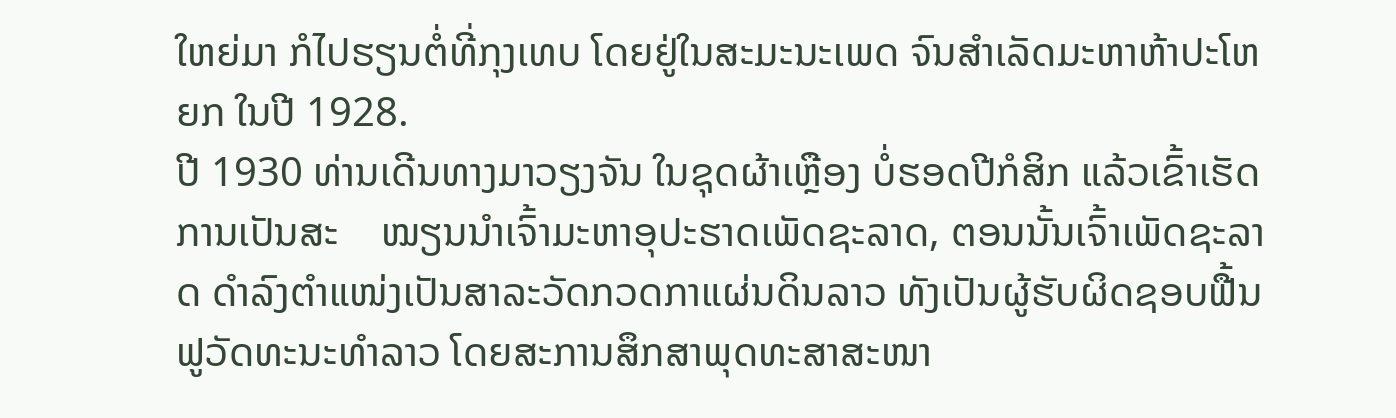ໃຫຍ່ມາ ກໍໄປຮຽນຕໍ່ທີ່ກຸງເທບ ໂດຍຢູ່ໃນສະມະນະເພດ ຈົນສຳເລັດມະຫາຫ້າປະໂຫຍກ ໃນປີ 1928.
ປີ 1930 ທ່ານເດີນທາງມາວຽງຈັນ ໃນຊຸດຜ້າເຫຼືອງ ບໍ່ຮອດປີກໍສິກ ແລ້ວເຂົ້າເຮັດການເປັນສະ    ໝຽນນຳເຈົ້າມະຫາອຸປະຮາດເພັດຊະລາດ, ຕອນນັ້ນເຈົ້າເພັດຊະລາດ ດໍາລົງຕໍາແໜ່ງເປັນສາລະວັດກວດກາແຜ່ນດິນລາວ ທັງເປັນຜູ້ຮັບຜິດຊອບຟື້ນຟູວັດທະນະທໍາລາວ ໂດຍສະການສຶກສາພຸດທະສາສະໜາ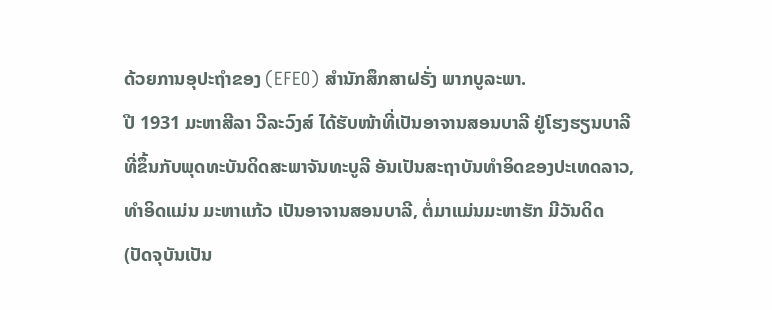ດ້ວຍການອຸປະຖໍາຂອງ (EFEO) ສຳນັກສຶກສາຝຣັ່ງ ພາກບູລະພາ.
ປີ 1931 ມະຫາສີລາ ວີລະວົງສ໌ ໄດ້ຮັບໜ້າທີ່ເປັນອາຈານສອນບາລີ ຢູ່ໂຮງຮຽນບາລີທີ່ຂຶ້ນກັບພຸດທະບັນດິດສະພາຈັນທະບູລີ ອັນເປັນສະຖາບັນທຳອິດຂອງປະເທດລາວ, ທໍາອິດແມ່ນ ມະຫາແກ້ວ ເປັນອາຈານສອນບາລີ, ຕໍ່ມາແມ່ນມະຫາຮັກ ມີວັນດິດ (ປັດຈຸບັນເປັນ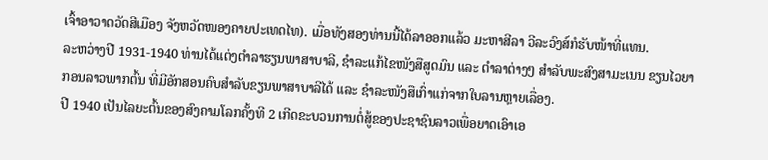ເຈົ້າອາວາດວັດສີເມືອງ ຈັງຫວັດໜອງຄາຍປະເທດໄທ). ເມື່ອທັງສອງທ່ານນີ້ໄດ້ລາອອກແລ້ວ ມະຫາສີລາ ວີລະວົງສ໌ກໍຮັບໜ້າທີ່ແທນ.
ລະຫວ່າງປີ 1931-1940 ທ່ານໄດ້ແຕ່ງຕຳລາຮຽນພາສາບາລີ, ຊໍາລະແກ້ໄຂໜັງສືສູດມົນ ແລະ ຕໍາລາຕ່າງໆ ສໍາລັບພະສົງສາມະເນນ ຂຽນໄວຍາກອນລາວພາກຕົ້ນ ທີ່ມີອັກສອນຄົບສໍາລັບຂຽນພາສາບາລີໄດ້ ແລະ ຊໍາລະໜັງສືເກົ່າແກ່ຈາກໃບລານຫຼາຍເລື່ອງ.
ປີ 1940 ເປັນໄລຍະຕົ້ນຂອງສົງຄາມໂລກຄັ້ງທີ 2 ເກີດຂະບວນການຕໍ່ສູ້ຂອງປະຊາຊົນລາວເພື່ອຍາດເອົາເອ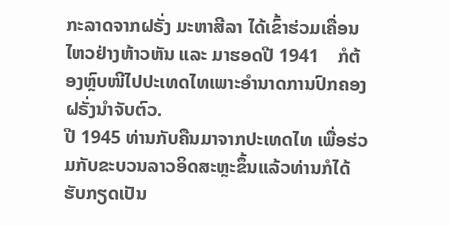ກະລາດຈາກຝຣັ່ງ ມະຫາສີລາ ໄດ້ເຂົ້າຮ່ວມເຄື່ອນໄຫວຢ່າງຫ້າວຫັນ ແລະ ມາຮອດປີ 1941    ກໍຕ້ອງຫຼົບໜີໄປປະເທດໄທເພາະອໍານາດການປົກຄອງຝຣັ່ງນໍາຈັບຕົວ.
ປີ 1945 ທ່ານກັບຄືນມາຈາກປະເທດໄທ ເພື່ອຮ່ວມກັບຂະບວນລາວອິດສະຫຼະຂຶ້ນແລ້ວທ່ານກໍໄດ້ຮັບກຽດເປັນ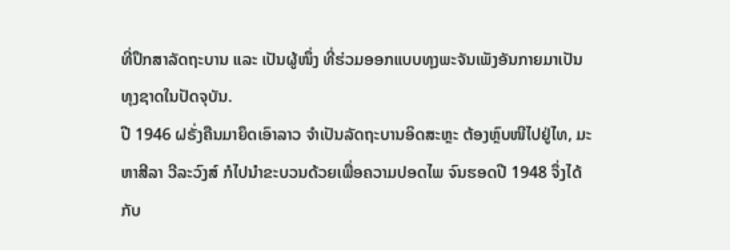ທີ່ປຶກສາລັດຖະບານ ແລະ ເປັນຜູ້ໜຶ່ງ ທີ່ຮ່ວມອອກແບບທຸງພະຈັນເພັງອັນກາຍມາເປັນ ທຸງຊາດໃນປັດຈຸບັນ.
ປີ 1946 ຝຣັ່ງຄືນມາຍຶດເອົາລາວ ຈໍາເປັນລັດຖະບານອິດສະຫຼະ ຕ້ອງຫຼົບໜີໄປຢູ່ໄທ, ມະຫາສີລາ ວີລະວົງສ໌ ກໍໄປນໍາຂະບວນດ້ວຍເພື່ອຄວາມປອດໄພ ຈົນຮອດປີ 1948 ຈຶ່ງໄດ້ກັບ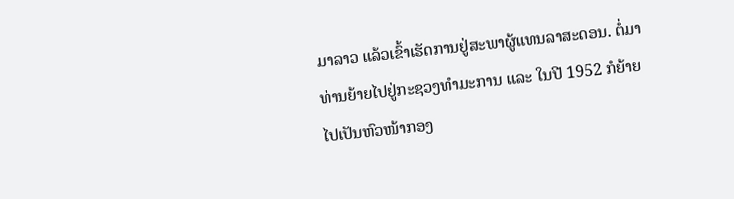ມາລາວ ແລ້ວເຂົ້າເຮັດການຢູ່ສະພາຜູ້ແທນລາສະດອນ. ຕໍ່ມາ ທ່ານຍ້າຍໄປຢູ່ກະຊວງທໍາມະການ ແລະ ໃນປີ 1952 ກໍຍ້າຍໄປເປັນຫົວໜ້າກອງ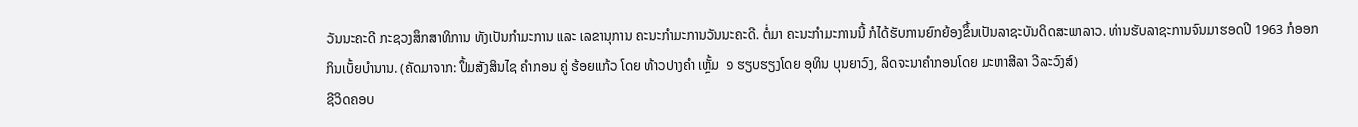ວັນນະຄະດີ ກະຊວງສຶກສາທິການ ທັງເປັນກໍາມະການ ແລະ ເລຂານຸການ ຄະນະກໍາມະການວັນນະຄະດີ. ຕໍ່ມາ ຄະນະກໍາມະການນີ້ ກໍໄດ້ຮັບການຍົກຍ້ອງຂຶ້ນເປັນລາຊະບັນດິດສະພາລາວ. ທ່ານຮັບລາຊະການຈົນມາຮອດປີ 1963 ກໍອອກກິນເບັ້ຍບໍານານ. (ຄັດມາຈາກ: ປຶ້ມສັງສິນໄຊ ຄໍາກອນ ຄູ່ ຮ້ອຍແກ້ວ ໂດຍ ທ້າວປາງຄໍາ ເຫຼັ້ມ  ໑ ຮຽບຮຽງໂດຍ ອຸທິນ ບຸນຍາວົງ, ລິດຈະນາຄໍາກອນໂດຍ ມະຫາສີລາ ວີລະວົງສ໌)
ຊີວິດຄອບ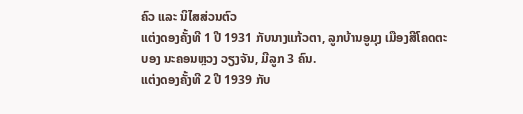ຄົວ ແລະ ນິໄສສ່ວນຕົວ
ແຕ່ງດອງຄັ້ງທີ 1 ປີ 1931 ກັບນາງແກ້ວຕາ, ລູກບ້ານອູມຸງ ເມືອງສີໂຄດຕະບອງ ນະຄອນຫຼວງ ວຽງຈັນ, ມີລູກ 3 ຄົນ.
ແຕ່ງດອງຄັ້ງທີ 2 ປີ 1939 ກັບ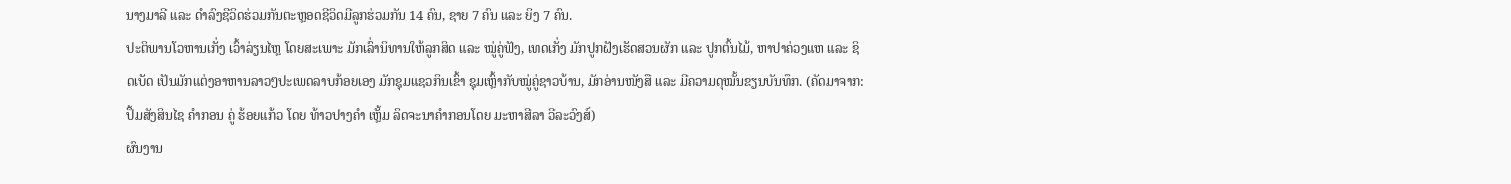ນາງມາລີ ແລະ ດໍາລົງຊີວິດຮ່ວມກັນຕະຫຼອດຊີວິດມີລູກຮ່ວມກັນ 14 ຄົນ, ຊາຍ 7 ຄົນ ແລະ ຍິງ 7 ຄົນ.
ປະຕິພານໂວຫານເກັ່ງ ເວົ້າລ່ຽນໄຫຼ ໂດຍສະເພາະ ມັກເລົ່ານິທານໃຫ້ລູກສິດ ແລະ ໝູ່ຄູ່ຟັງ, ເທດເກັ່ງ ມັກປູກຝັງເຮັດສວນຜັກ ແລະ ປູກຕົ້ນໄມ້, ຫາປາຄ່ວງແຫ ແລະ ຊິດເບັດ ເປັນມັກແຕ່ງອາຫານລາວໆປະເພດລາບກ້ອຍເອງ ມັກຊຸມແຊວກິນເຂົ້າ ຊຸມເຫຼົ້າກັບໝູ່ຄູ່ຊາວບ້ານ, ມັກອ່ານໜັງສື ແລະ ມີຄວາມດຸໝັ້ນຂຽນບັນທຶກ. (ຄັດມາຈາກ: ປຶ້ມສັງສິນໄຊ ຄໍາກອນ ຄູ່ ຮ້ອຍແກ້ວ ໂດຍ ທ້າວປາງຄໍາ ເຫຼັ້ມ ລິດຈະນາຄໍາກອນໂດຍ ມະຫາສີລາ ວີລະວົງສ໌)
ຜົນງານ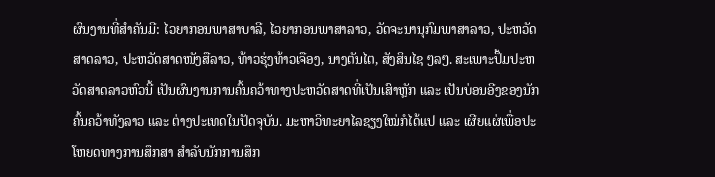ຜົນງານທີ່ສໍາຄັນມີ: ໄວຍາກອນພາສາບາລີ, ໄວຍາກອນພາສາລາວ, ວັດຈະນານຸກົມພາສາລາວ, ປະຫວັດສາດລາວ, ປະຫວັດສາດໜັງສືລາວ, ທ້າວຮຸ່ງທ້າວເຈືອງ, ນາງຕັນໄຕ, ສັງສິນໄຊ ໆລໆ. ສະເພາະປຶ້ມປະຫວັດສາດລາວຫົວນີ້ ເປັນຜົນງານການຄົ້ນຄວ້າທາງປະຫວັດສາດທີ່ເປັນເສົາຫຼັກ ແລະ ເປັນບ່ອນອີງຂອງນັກຄົ້ນຄວ້າທັງລາວ ແລະ ຕ່າງປະເທດໃນປັດຈຸບັນ. ມະຫາວິທະຍາໄລຊຽງໃໝ່ກໍໄດ້ແປ ແລະ ເຜີຍແຜ່ເພື່ອປະໂຫຍດທາງການສຶກສາ ສໍາລັບນັກການສຶກ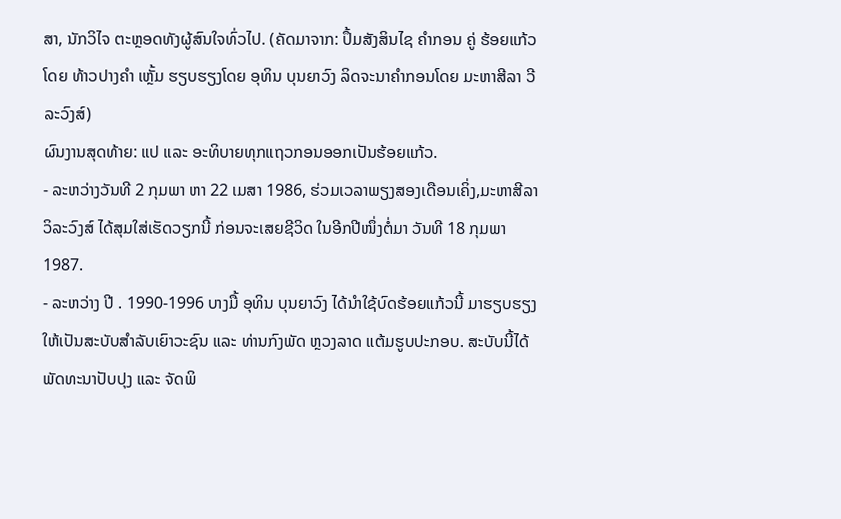ສາ, ນັກວິໄຈ ຕະຫຼອດທັງຜູ້ສົນໃຈທົ່ວໄປ. (ຄັດມາຈາກ: ປຶ້ມສັງສິນໄຊ ຄໍາກອນ ຄູ່ ຮ້ອຍແກ້ວ ໂດຍ ທ້າວປາງຄໍາ ເຫຼັ້ມ ຮຽບຮຽງໂດຍ ອຸທິນ ບຸນຍາວົງ ລິດຈະນາຄໍາກອນໂດຍ ມະຫາສີລາ ວີລະວົງສ໌)
ຜົນງານສຸດທ້າຍ: ແປ ແລະ ອະທິບາຍທຸກແຖວກອນອອກເປັນຮ້ອຍແກ້ວ.
- ລະຫວ່າງວັນທີ 2 ກຸມພາ ຫາ 22 ເມສາ 1986, ຮ່ວມເວລາພຽງສອງເດືອນເຄິ່ງ,ມະຫາສີລາ ວິລະວົງສ໌ ໄດ້ສຸມໃສ່ເຮັດວຽກນີ້ ກ່ອນຈະເສຍຊີວິດ ໃນອີກປີໜຶ່ງຕໍ່ມາ ວັນທີ 18 ກຸມພາ 1987.
- ລະຫວ່າງ ປີ . 1990-1996 ບາງມື້ ອຸທິນ ບຸນຍາວົງ ໄດ້ນໍາໃຊ້ບົດຮ້ອຍແກ້ວນີ້ ມາຮຽບຮຽງ ໃຫ້ເປັນສະບັບສໍາລັບເຍົາວະຊົນ ແລະ ທ່ານກົງພັດ ຫຼວງລາດ ແຕ້ມຮູບປະກອບ. ສະບັບນີ້ໄດ້ພັດທະນາປັບປຸງ ແລະ ຈັດພິ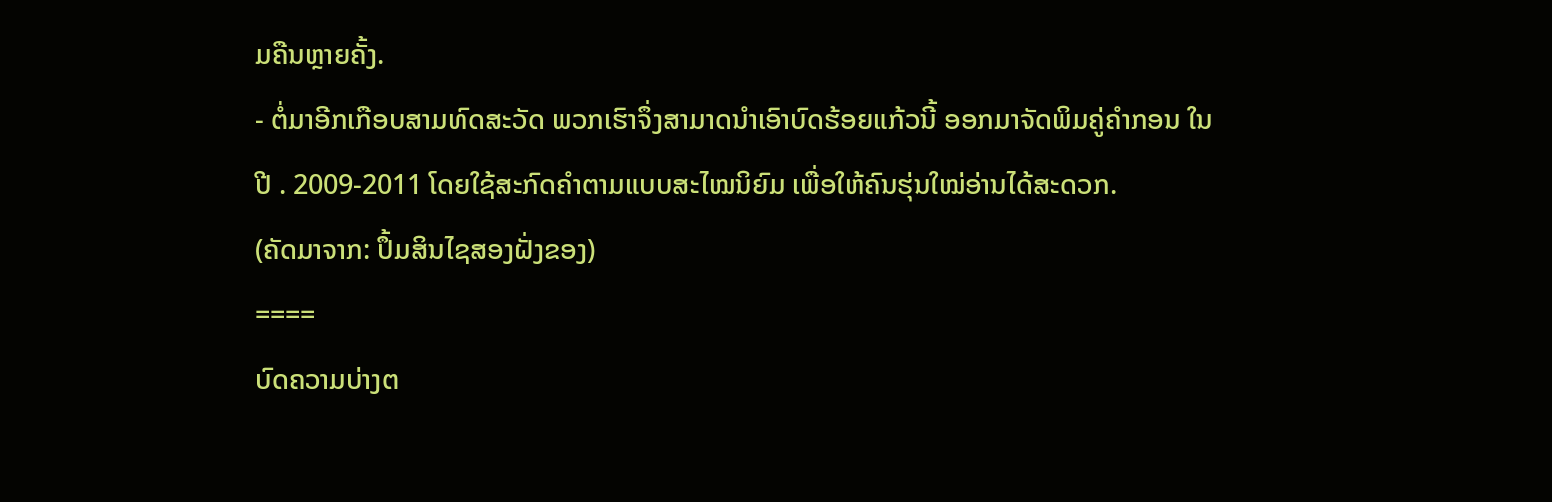ມຄືນຫຼາຍຄັ້ງ.
- ຕໍ່ມາອີກເກືອບສາມທົດສະວັດ ພວກເຮົາຈຶ່ງສາມາດນໍາເອົາບົດຮ້ອຍແກ້ວນີ້ ອອກມາຈັດພິມຄູ່ຄຳກອນ ໃນປີ . 2009-2011 ໂດຍໃຊ້ສະກົດຄໍາຕາມແບບສະໄໝນິຍົມ ເພື່ອໃຫ້ຄົນຮຸ່ນໃໝ່ອ່ານໄດ້ສະດວກ.
(ຄັດມາຈາກ: ປຶ້ມສິນໄຊສອງຝັ່ງຂອງ)
====
ບົດຄວາມບ່າງຕ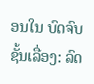ອນໃນ ບົດຈົບຊັ້ນເລື່ອງ: ລົດ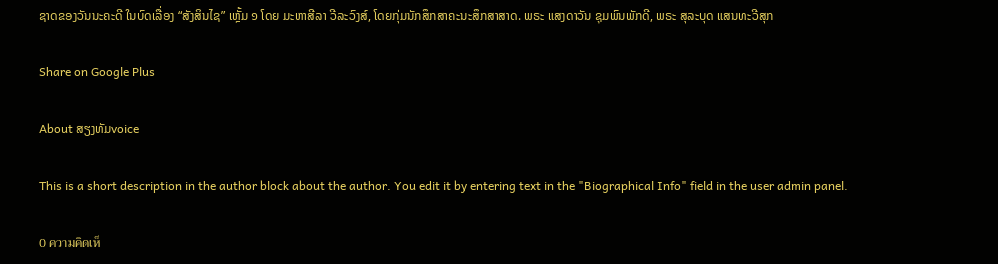ຊາດຂອງວັນນະຄະດີ ໃນບົດເລື່ອງ “ສັງສິນໄຊ” ເຫຼັ້ມ ໑ ໂດຍ ມະຫາສີລາ ວີລະວົງສ໌, ໂດຍກຸ່ມນັກສຶກສາຄະນະສຶກສາສາດ. ພຣະ ແສງດາວັນ ຊຸມພົນພັກດີ, ພຣະ ສຸລະບຸດ ແສນທະວີສຸກ

Share on Google Plus

About ສຽງທັມvoice

This is a short description in the author block about the author. You edit it by entering text in the "Biographical Info" field in the user admin panel.

0 ความคิดเห็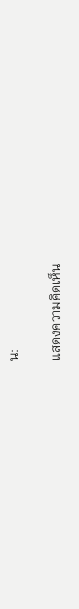น:

แสดงความคิดเห็น